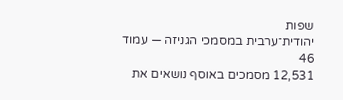שפות
יהודית־ערבית במסמכי הגניזה — עמוד 46
12,531 מסמכים באוסף נושאים את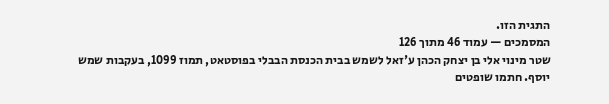התגית הזו.
המסמכים — עמוד 46 מתוך 126
שטר מינוי אלי בן יצחק הכהן ע'זאל לשמש בבית הכנסת הבבלי בפוסטאט, תמוז 1099, בעקבות שמש יוסף. חתמו שופטים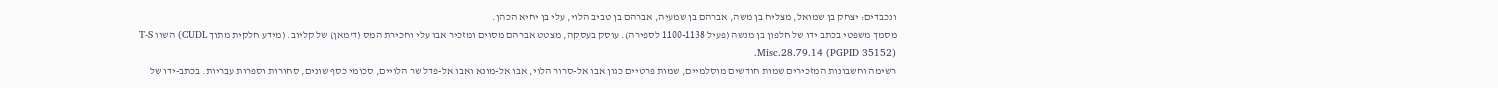ונכבדים: יצחק בן שמואל, מצליח בן משה, אברהם בן שמעיה, אברהם בן טביב הלוי, עלי בן יחיא הכהן.
מסמך משפטי בכתב ידו של חלפון בן מנשה (פעיל 1100-1138 לספירה). עוסק בעסקה, מצטט אברהם מסוים ומזכיר אבו עלי וחכירת המס (ד'מאן) של קליוב. (מידע חלקית מתוך CUDL) השוו T-S Misc.28.79.14 (PGPID 35152).
רשימה וחשבונות המזכירים שמות חודשים מוסלמיים, שמות פרטיים כגון אבו אל-סרור הלוי, אבו אל-מונא ואבו אל-פדל שר הלויים, סכומי כסף שונים, סחורות וספרות עבריות. בכתב-ידו של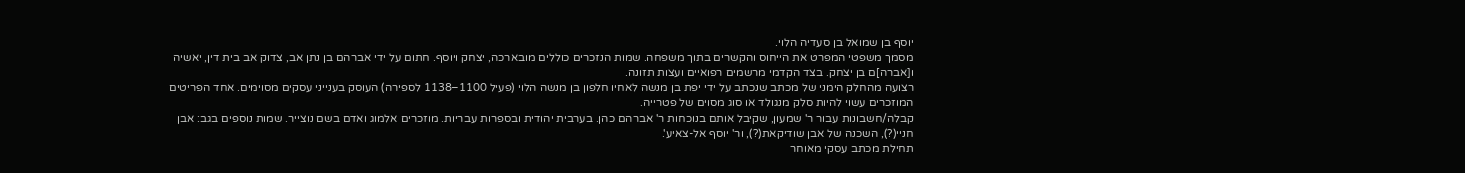יוסף בן שמואל בן סעדיה הלוי.
מסמך משפטי המפרט את הייחוס והקשרים בתוך משפחה. שמות הנזכרים כוללים מובארכה, יצחק ויוסף. חתום על ידי אברהם בן נתן אב, צדוק אב בית דין, יאשיה ו[אברה]ם בן יצחק. בצד הקדמי מרשמים רפואיים ועצות תזונה.
רצועה מהחלק הימני של מכתב שנכתב על ידי יפת בן מנשה לאחיו חלפון בן מנשה הלוי (פעיל 1100–1138 לספירה) העוסק בענייני עסקים מסוימים. אחד הפריטים המוזכרים עשוי להיות סלק מנגולד או סוג מסוים של פטרייה.
קבלה/חשבונות עבור ר' שמעון, שקיבל אותם בנוכחות ר' אברהם כהן. בערבית יהודית ובספרות עבריות. מוזכרים אלמוג ואדם בשם נוצייר. שמות נוספים בגב: אבן חניי(?), השכנה של אבן שודיקאת(?), ור' יוסף אל-צאיע'.
תחילת מכתב עסקי מאוחר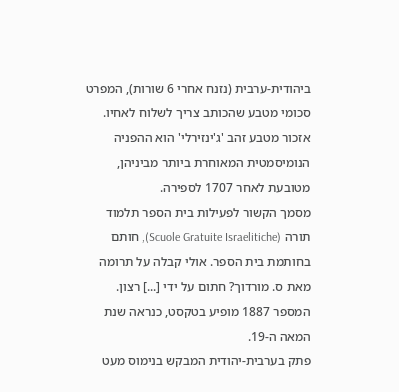ביהודית-ערבית (נזנח אחרי 6 שורות), המפרט סכומי מטבע שהכותב צריך לשלוח לאחיו. אזכור מטבע זהב 'ג'ינזירלי' הוא ההפניה הנומיסמטית המאוחרת ביותר מביניהן, מטובעת לאחר 1707 לספירה.
מסמך הקשור לפעילות בית הספר תלמוד תורה (Scuole Gratuite Israelitiche), חותם בחותמת בית הספר. אולי קבלה על תרומה מאת ס. מורדוך? חתום על ידי [...] רצון. המספר 1887 מופיע בטקסט, כנראה שנת המאה ה-19.
פתק בערבית-יהודית המבקש בנימוס מעט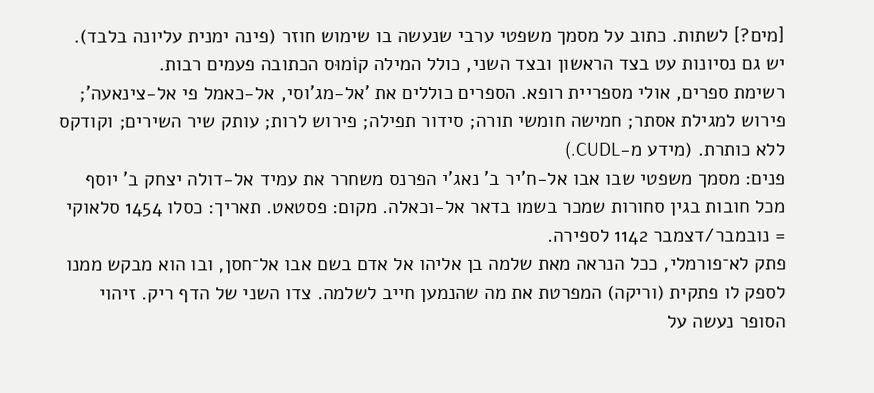[מים?] לשתות. כתוב על מסמך משפטי ערבי שנעשה בו שימוש חוזר (פינה ימנית עליונה בלבד). יש גם נסיונות עט בצד הראשון ובצד השני, כולל המילה קוֹמוּס הכתובה פעמים רבות.
רשימת ספרים, אולי מספריית רופא. הספרים כוללים את 'אל-מג'וסי, אל-כאמל פי אל-צינאעה'; פירוש למגילת אסתר; חמישה חומשי תורה; סידור תפילה; פירוש לרות; עותק שיר השירים; וקודקס ללא כותרת. (מידע מ-CUDL.)
פנים: מסמך משפטי שבו אבו אל-ח'יר ב' נאג'י הפרנס משחרר את עמיד אל-דולה יצחק ב' יוסף מכל חובות בגין סחורות שמכר בשמו בדאר אל-וכאלה. מקום: פסטאט. תאריך: כסלו 1454 סלאוקי = נובמבר/דצמבר 1142 לספירה.
פתק לא־פורמלי, ככל הנראה מאת שלמה בן אליהו אל אדם בשם אבו אל־חסן, ובו הוא מבקש ממנו לספק לו פתקית (וריקה) המפרטת את מה שהנמען חייב לשלמה. צדו השני של הדף ריק. זיהוי הסופר נעשה על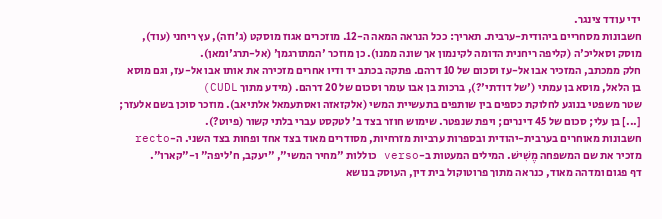ידי עודד צינגר.
חשבונות מסחריים ביהודית-ערבית. תאריך: ככל הנראה המאה ה-12. מוזכרים אגוז מוסקט (ג'וזה), עץ ריחני (עוד), מוסק וסאליכ'ה (קליפה ריחנית הדומה לקינמון אך שונה ממנו). כן מוזכר 'המתורגמן' (אל-תרג'ומאן).
חלק ממכתב, המזכיר אבו אל-עז וסכום של 10 דרהם. פתקה בכתב יד ודיו אחרים מזכירה את אותו אבו אל-עז, וגם מוסא בן הלאל, מוסא בן עמתי ('של דודתי'?), ברכות בן אבו עומר וסכום של 20 דרהם. (מידע מתוך CUDL)
שטר משפטי בנוגע לחלוקת כספים בין שותפים בתעשיית המשי (אלקזאזה ואסתעמאל אלתיאב). מוזכר סוכן בשם אלעזר; [...] בן עלי; סכום של 45 דינרים; ויפת שנפטר. שימוש חוזר בצד ב' לטקסט עברי בלתי קשור (פיוט?).
חשבונות מאוחרים בערבית-יהודית ובספרות ערביות מזרחיות, מסודרים מאוד בצד אחד ופחות בצד השני. ה-recto מזכיר את שם המשפחה מֶשִׁישׁ. המילים המעטות ב-verso כוללות "מחיר המשי", "יעקב, ח'ליפה" ו-"קארו".
דף פגום ומדהה מאוד, כנראה מתוך פרוטוקול בית דין, העוסק בנושא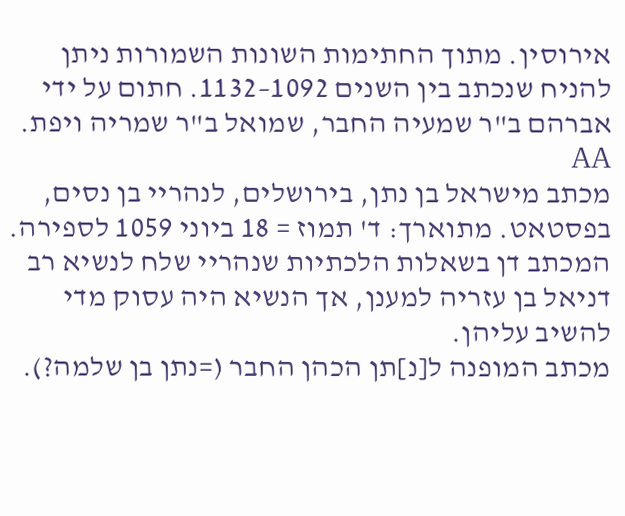אירוסין. מתוך החתימות השונות השמורות ניתן להניח שנכתב בין השנים 1092–1132. חתום על ידי אברהם ב"ר שמעיה החבר, שמואל ב"ר שמריה ויפת. AA
מכתב מישראל בן נתן, בירושלים, לנהריי בן נסים, בפסטאט. מתוארך: ד' תמוז = 18 ביוני 1059 לספירה. המכתב דן בשאלות הלכתיות שנהריי שלח לנשיא רב דניאל בן עזריה למענן, אך הנשיא היה עסוק מדי להשיב עליהן.
מכתב המופנה ל[נ]תן הכהן החבר (=נתן בן שלמה?).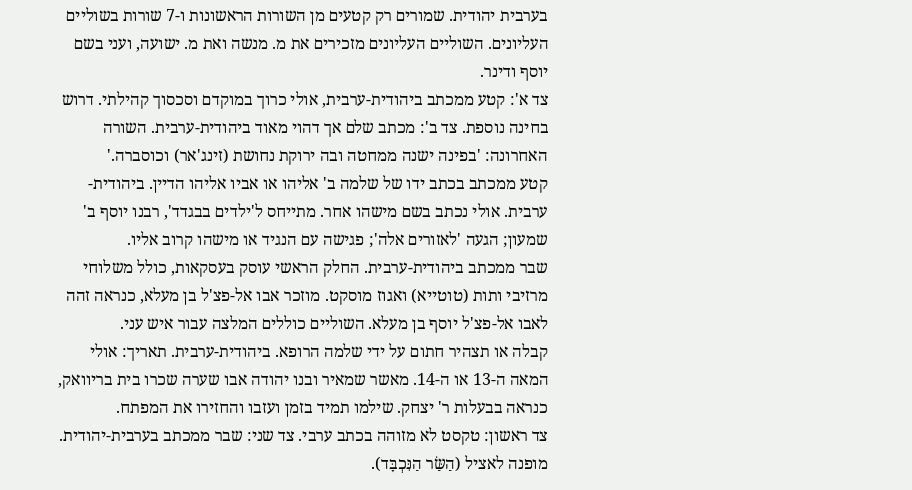בערבית יהודית. שמורים רק קטעים מן השורות הראשונות ו-7 שורות בשוליים העליונים. השוליים העליונים מזכירים את מ. מנשה ואת מ. ישועה, ועני בשם יוסף ודינר.
צד א': קטע ממכתב ביהודית-ערבית, אולי כרוך במוקדם וסכסוך קהילתי. דרוש בחינה נוספת. צד ב': מכתב שלם אך דהוי מאוד ביהודית-ערבית. השורה האחרונה: 'בפינה ישנה ממחטה ובה ירוקת נחושת (זינג'אר) וכוסברה.'
קטע ממכתב בכתב ידו של שלמה ב' אליהו או אביו אליהו הדיין. ביהודית-ערבית. אולי נכתב בשם מישהו אחר. מתייחס ל'ילדים בבגדד', רבנו יוסף ב' שמעון; הגעה 'לאזורים אלה'; פגישה עם הנגיד או מישהו קרוב אליו.
שבר ממכתב ביהודית-ערבית. החלק הראשי עוסק בעסקאות, כולל משלוחי מרזיבי ותות (טוטייא) ואגוז מוסקט. מוזכר אבו אל-פצ'ל בן מעלא, כנראה זהה לאבו אל-פצ'ל יוסף בן מעלא. השוליים כוללים המלצה עבור איש עני.
קבלה או תצהיר חתום על ידי שלמה הרופא. ביהודית-ערבית. תאריך: אולי המאה ה-13 או ה-14. מאשר שמאיר ובנו יהודה אבו שערה שכרו בית בריוואק, כנראה בבעלות ר' יצחק. שילמו תמיד בזמן ועזבו והחזירו את המפתח.
צד ראשון: טקסט לא מזוהה בכתב ערבי. צד שני: שבר ממכתב בערבית-יהודית. מופנה לאציל (הַשַּׂר הַנִּכְבָּד).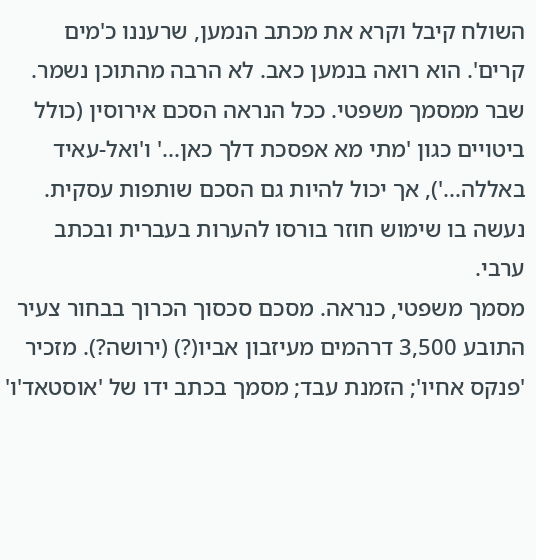השולח קיבל וקרא את מכתב הנמען, שרעננו כ'מים קרים'. הוא רואה בנמען כאב. לא הרבה מהתוכן נשמר.
שבר ממסמך משפטי. ככל הנראה הסכם אירוסין (כולל ביטויים כגון 'מתי מא אפסכת דלך כאן...' ו'ואל-עאיד באללה...'), אך יכול להיות גם הסכם שותפות עסקית. נעשה בו שימוש חוזר בורסו להערות בעברית ובכתב ערבי.
מסמך משפטי, כנראה. מסכם סכסוך הכרוך בבחור צעיר התובע 3,500 דרהמים מעיזבון אביו(?) (ירושה?). מזכיר 'פנקס אחיו'; הזמנת עבד; מסמך בכתב ידו של 'אוסטאד'ו'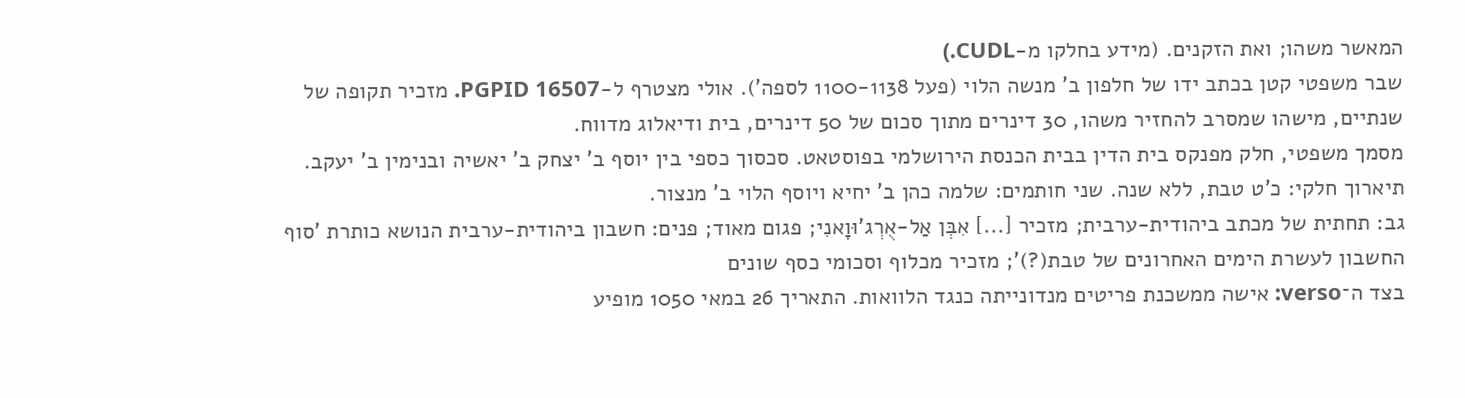המאשר משהו; ואת הזקנים. (מידע בחלקו מ-CUDL.)
שבר משפטי קטן בכתב ידו של חלפון ב' מנשה הלוי (פעל 1100-1138 לספה'). אולי מצטרף ל-PGPID 16507. מזכיר תקופה של שנתיים, מישהו שמסרב להחזיר משהו, 30 דינרים מתוך סכום של 50 דינרים, בית ודיאלוג מדווח.
מסמך משפטי, חלק מפנקס בית הדין בבית הכנסת הירושלמי בפוסטאט. סכסוך כספי בין יוסף ב' יצחק ב' יאשיה ובנימין ב' יעקב. תיארוך חלקי: כ'ט טבת, ללא שנה. שני חותמים: שלמה כהן ב' יחיא ויוסף הלוי ב' מנצור.
גב: תחתית של מכתב ביהודית-ערבית; מזכיר [...] אִבְּן אַל-אֻרְג'וּוָאנִי; פגום מאוד; פנים: חשבון ביהודית-ערבית הנושא כותרת 'סוף החשבון לעשרת הימים האחרונים של טבת(?)'; מזכיר מכלוף וסכומי כסף שונים
בצד ה־verso: אישה ממשכנת פריטים מנדונייתה כנגד הלוואות. התאריך 26 במאי 1050 מופיע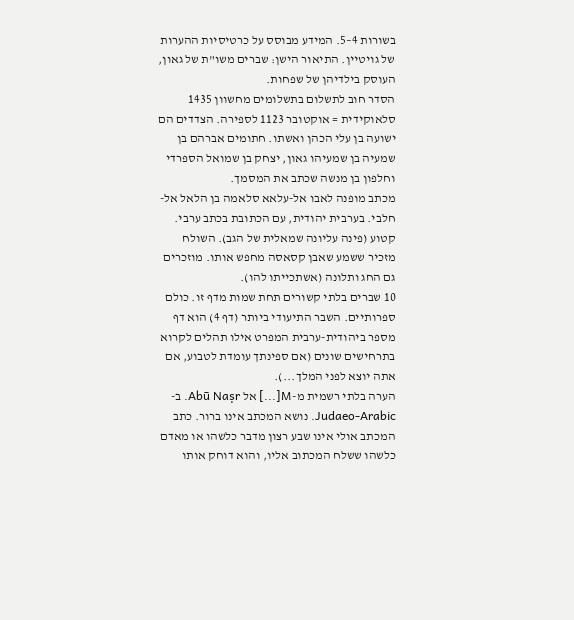בשורות 4–5. המידע מבוסס על כרטיסיות ההערות של גויטיין. התיאור הישן: שברים משו"ת של גאון, העוסק בילדיהן של שפחות.
הסדר חוב לתשלום בתשלומים מחשוון 1435 סלאוקידית = אוקטובר 1123 לספירה. הצדדים הם ישועה בן עלי הכהן ואשתו. חתומים אברהם בן שמעיה בן שמעיהו גאון, יצחק בן שמואל הספרדי וחלפון בן מנשה שכתב את המסמך.
מכתב מופנה לאבו אל-עלאא סלאמה בן הלאל אל-חלבי. בערבית יהודית, עם הכתובת בכתב ערבי. קטוע (פינה עליונה שמאלית של הגב). השולח מזכיר ששמע שאבן קסאסה מחפש אותו. מוזכרים גם החג ותלונה (אשתכייתו להו).
10 שברים בלתי קשורים תחת שמות מדף זו. כולם ספרותיים. השבר התיעודי ביותר (דף 4) הוא דף מספר ביהודית-ערבית המפרט אילו תהלים לקרוא בתרחישים שונים (אם ספינתך עומדת לטבוע, אם אתה יוצא לפני המלך...).
הערה בלתי רשמית מ-M[...] אל Abū Naṣr. ב-Judaeo-Arabic. נושא המכתב אינו ברור. כתב המכתב אולי אינו שבע רצון מדבר כלשהו או מאדם כלשהו ששלח המכתוב אליו, והוא דוחק אותו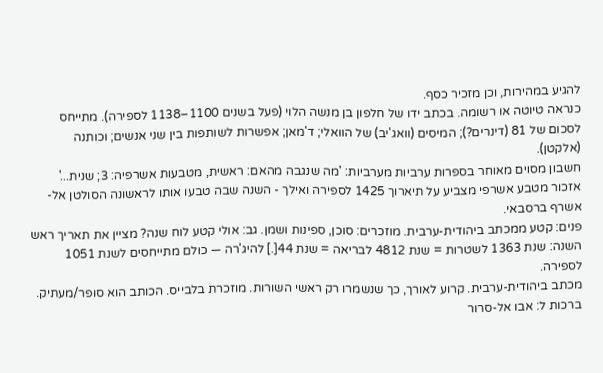להגיע במהירות, וכן מזכיר כסף.
כנראה טיוטה או רשומה. בכתב ידו של חלפון בן מנשה הלוי (פעל בשנים 1100–1138 לספירה). מתייחס לסכום של 81 (דינרים?); המיסים (וואג'יב) של הוואלי; ד'מאן; אפשרות לשותפות בין שני אנשים; וכותנה (אלקטן).
חשבון מסוים מאוחר בספרות ערביות מערביות: 'מה שנגבה מהאם: ראשית, מטבעות אשרפיה: 3; שנית...' אזכור מטבע אשרפי מצביע על תיארוך 1425 לספירה ואילך - השנה שבה טבעו אותו לראשונה הסולטן אל-אשרף ברסבאי.
פנים: קטע ממכתב ביהודית-ערבית. מוזכרים: סוכן, ספינות ושמן. גב: אולי קטע לוח שנה? מציין את תאריך ראש השנה: שנת 1363 לשטרות = שנת 4812 לבריאה = שנת 44[.] להיג'רה — כולם מתייחסים לשנת 1051 לספירה.
מכתב ביהודית-ערבית. קרוע לאורך, כך שנשמרו רק ראשי השורות. מוזכרת בלבייס. הכותב הוא סופר/מעתיק. ברכות ל: אבו אל-סרור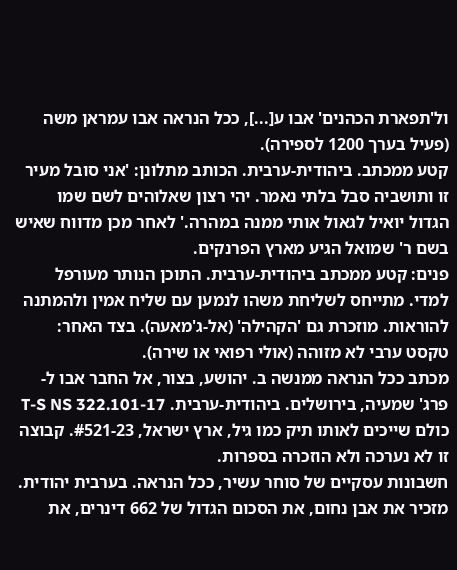ול'תפארת הכהנים' אבו ע[...], ככל הנראה אבו עמראן משה (פעיל בערך 1200 לספירה).
קטע ממכתב. ביהודית-ערבית. הכותב מתלונן: 'אני סובל מעיר זו ותושביה סבל בלתי נאמר. יהי רצון שאלוהים לשם שמו הגדול יואיל לגאול אותי ממנה במהרה.' לאחר מכן מדווח שאיש בשם ר' שמואל הגיע מארץ הפרנקים.
פנים: קטע ממכתב ביהודית-ערבית. התוכן הנותר מעורפל למדי. מתייחס לשליחת משהו לנמען עם שליח אמין ולהמתנה להוראות. מוזכרת גם 'הקהילה' (אל-ג'מאעה). בצד האחר: טקסט ערבי לא מזוהה (אולי רפואי או שירה).
מכתב ככל הנראה ממנשה ב. יהושע, בצור, אל החבר אבו ל-פרג' שמעיה, בירושלים. ביהודית-ערבית. T-S NS 322.101-17 כולם שייכים לאותו תיק כמו גיל, ארץ ישראל, #521-23. קבוצה זו לא נערכה ולא הוזכרה בספרות.
חשבונות עסקיים של סוחר עשיר, ככל הנראה. בערבית יהודית. מזכיר את אבן נחום, את הסכום הגדול של 662 דינרים, את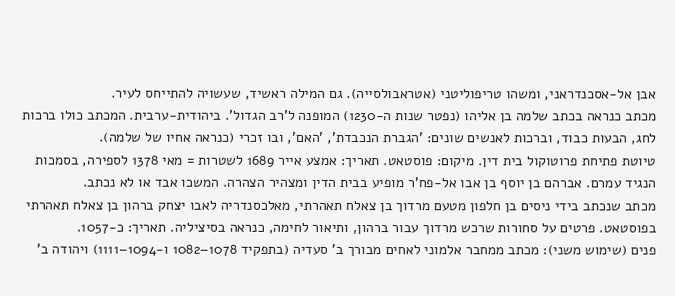אבן אל-אסכנדראני, ומשהו טריפוליטני (אטראבולסייה). גם המילה ראשיד, שעשויה להתייחס לעיר.
מכתב כנראה בכתב שלמה בן אליהו (נפטר שנות ה-1230) המופנה ל'רב הגדול'. ביהודית-ערבית. המכתב כולו ברכות לחג, הבעות כבוד, וברכות לאנשים שונים: 'הגברת הנכבדת', 'האם', ובו זכרי (כנראה אחיו של שלמה).
טיוטת פתיחת פרוטוקול בית דין. מיקום: פוסטאט. תאריך: אמצע אייר 1689 לשטרות = מאי 1378 לספירה, בסמכות הנגיד עמרם. אברהם בן יוסף בן אבו אל-פח'ר מופיע בבית הדין ומצהיר הצהרה. המשכו אבד או לא נכתב.
מכתב שנכתב בידי ניסים בן חלפון מטעם מרדוך בן צאלח תאהרתי, מאלכסנדריה לאבו יצחק ברהון בן צאלח תאהרתי בפוסטאט. פרטים על סחורות שרכש מרדוך עבור ברהון, ותיאור לחימה, כנראה בסיציליה. תאריך: כ-1057.
פנים (שימוש משני): מכתב ממחבר אלמוני לאחים מבורך ב' סעדיה (בתפקיד 1078–1082 ו-1094–1111) ויהודה ב'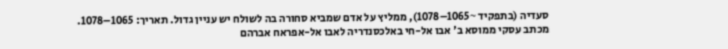סעדיה (בתפקיד ~1065–1078), ממליץ על אדם שמביא סחורה בה לשולח יש עניין גדול. תאריך: 1065–1078.
מכתב עסקי ממוסא ב' אבו אל-חי באלכסנדריה לאבו אל-אפראח אברהם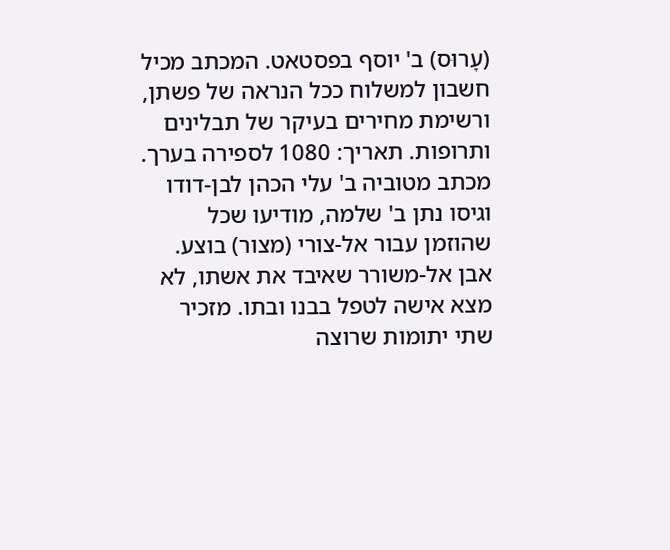(עָרוּס) ב' יוסף בפסטאט. המכתב מכיל חשבון למשלוח ככל הנראה של פשתן, ורשימת מחירים בעיקר של תבלינים ותרופות. תאריך: 1080 לספירה בערך.
מכתב מטוביה ב' עלי הכהן לבן-דודו וגיסו נתן ב' שלמה, מודיעו שכל שהוזמן עבור אל-צורי (מצור) בוצע. אבן אל-משורר שאיבד את אשתו, לא מצא אישה לטפל בבנו ובתו. מזכיר שתי יתומות שרוצה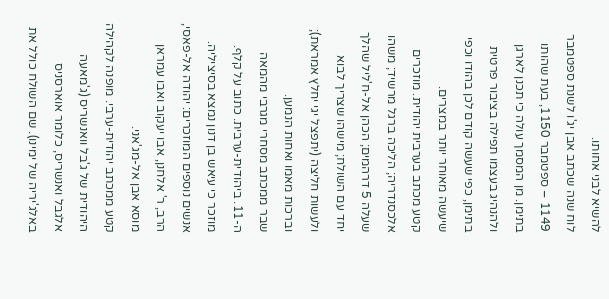להשיא לבני אחותו.
לוח שנה שכתב אבן יג'ו לשנת ספטמבר 1149 – ספטמבר 1150, בעת שהותו בתימן. מן המסמך עולה כי תכנן לארגן ולהנהיג בעצמו תפילה בציבור פרטית בתימן, כפי שעשה קודם לכן בהודו וכפי שיעשה מאוחר יותר במצרים.
קטע מכתב בערבית יהודית. מוזכרים אלכסנדריה; הליכה ברגל מרשיד; משהו שעלה 5 דרהמים; הכהן אל-ח'ליל שהלך יחד עם השולח; מישהו שצריך לבוא ולעשות חליצה (יתפצל יגי יחלץ אמראת); וברכות מאמו ואחות הנמען.
שבר ממכתב מסחרי מגרבי מהמאה ה-11. ביהודית-ערבית. כתוב על קלף. מוזכר כי עיאש בן דנון נמצא בסיציליה. אנשים נוספים המוזכרים: יהודה אל-פאסי, הרב, ר' אלחנן, אבו יעקוב ואבו עמראן מוסא אבן אל-מג'אני.
קטע ממכתב יהודית-ערבי. מופנה לקהילה היהודית של ג'בל וואנשריס (ג'מאעה אלגבל ואנשריס, כלומר אוארסניס באלג'יריה של ימינו). שם השולח כולל את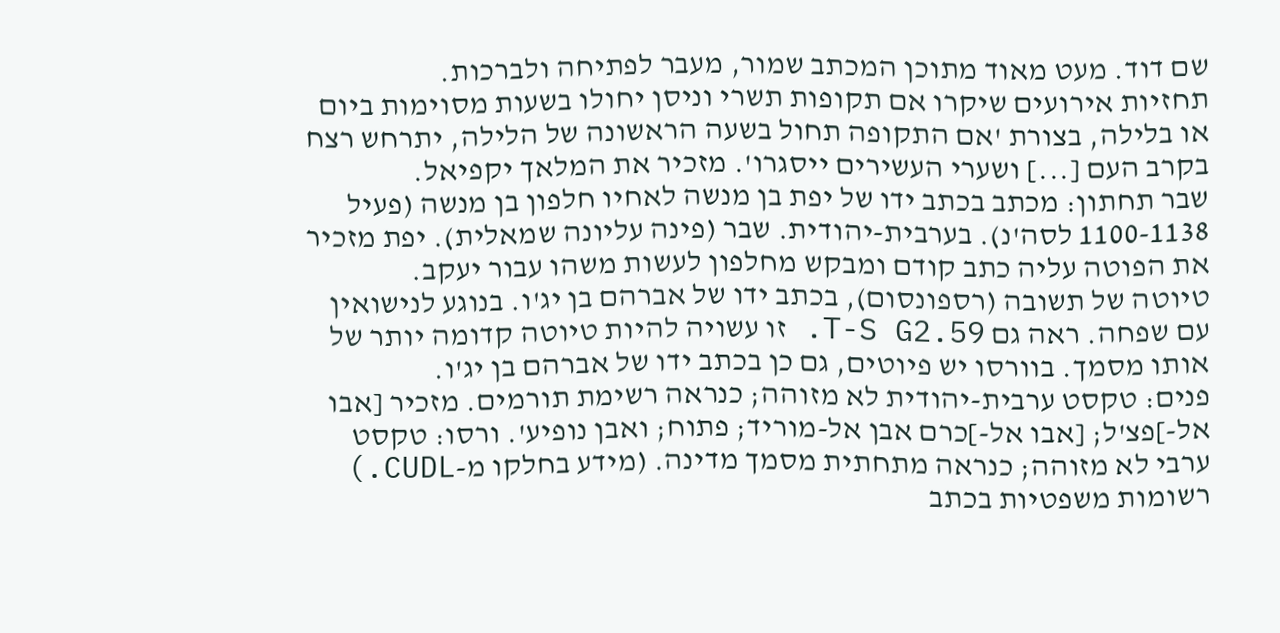שם דוד. מעט מאוד מתוכן המכתב שמור, מעבר לפתיחה ולברכות.
תחזיות אירועים שיקרו אם תקופות תשרי וניסן יחולו בשעות מסוימות ביום או בלילה, בצורת 'אם התקופה תחול בשעה הראשונה של הלילה, יתרחש רצח בקרב העם [...] ושערי העשירים ייסגרו'. מזכיר את המלאך יקפיאל.
שבר תחתון: מכתב בכתב ידו של יפת בן מנשה לאחיו חלפון בן מנשה (פעיל 1100-1138 לסה'נ). בערבית-יהודית. שבר (פינה עליונה שמאלית). יפת מזכיר את הפוטה עליה כתב קודם ומבקש מחלפון לעשות משהו עבור יעקב.
טיוטה של תשובה (רספונסום), בכתב ידו של אברהם בן יג'ו. בנוגע לנישואין עם שפחה. ראה גם T-S G2.59. זו עשויה להיות טיוטה קדומה יותר של אותו מסמך. בוורסו יש פיוטים, גם כן בכתב ידו של אברהם בן יג'ו.
פנים: טקסט ערבית-יהודית לא מזוהה; כנראה רשימת תורמים. מזכיר [אבו אל-]פצ'ל; [אבו אל-]כרם אבן אל-מוריד; פתוח; ואבן נופיע'. ורסו: טקסט ערבי לא מזוהה; כנראה מתחתית מסמך מדינה. (מידע בחלקו מ-CUDL.)
רשומות משפטיות בכתב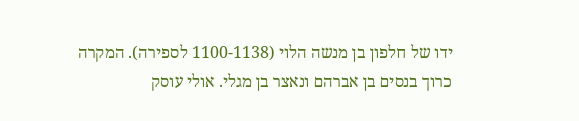ידו של חלפון בן מנשה הלוי (1100-1138 לספירה). המקרה כרוך בנסים בן אברהם ונאצר בן מגלי. אולי עוסק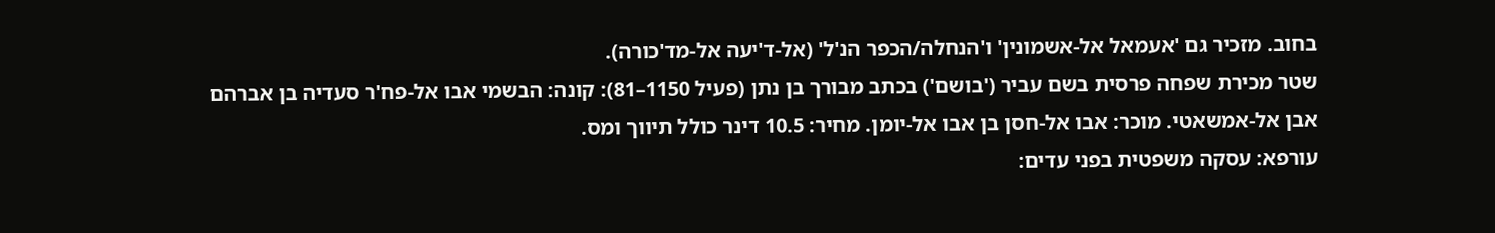בחוב. מזכיר גם 'אעמאל אל-אשמונין' ו'הנחלה/הכפר הנ'ל' (אל-ד'יעה אל-מד'כורה).
שטר מכירת שפחה פרסית בשם עביר ('בושם') בכתב מבורך בן נתן (פעיל 1150–81): קונה: הבשמי אבו אל-פח'ר סעדיה בן אברהם אבן אל-אמשאטי. מוכר: אבו אל-חסן בן אבו אל-יומן. מחיר: 10.5 דינר כולל תיווך ומס.
עורפא: עסקה משפטית בפני עדים: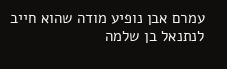עמרם אבן נופיע מודה שהוא חייב לנתנאל בן שלמה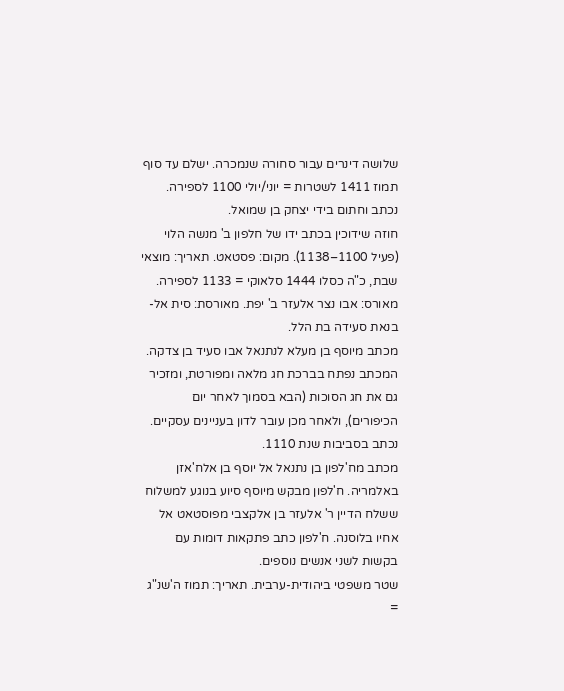שלושה דינרים עבור סחורה שנמכרה. ישלם עד סוף תמוז 1411 לשטרות = יוני/יולי 1100 לספירה. נכתב וחתום בידי יצחק בן שמואל.
חוזה שידוכין בכתב ידו של חלפון ב' מנשה הלוי (פעיל 1100–1138). מקום: פסטאט. תאריך: מוצאי שבת, כ"ה כסלו 1444 סלאוקי = 1133 לספירה. מאורס: אבו נצר אלעזר ב' יפת. מאורסת: סית אל-בנאת סעידה בת הלל.
מכתב מיוסף בן מעלא לנתנאל אבו סעיד בן צדקה. המכתב נפתח בברכת חג מלאה ומפורטת, ומזכיר גם את חג הסוכות (הבא בסמוך לאחר יום הכיפורים), ולאחר מכן עובר לדון בעניינים עסקיים. נכתב בסביבות שנת 1110.
מכתב מח'לפון בן נתנאל אל יוסף בן אלח'אזן באלמריה. ח'לפון מבקש מיוסף סיוע בנוגע למשלוח ששלח הדיין ר' אלעזר בן אלקצבי מפוסטאט אל אחיו בלוסנה. ח'לפון כתב פתקאות דומות עם בקשות לשני אנשים נוספים.
שטר משפטי ביהודית-ערבית. תאריך: תמוז ה'שנ"ג =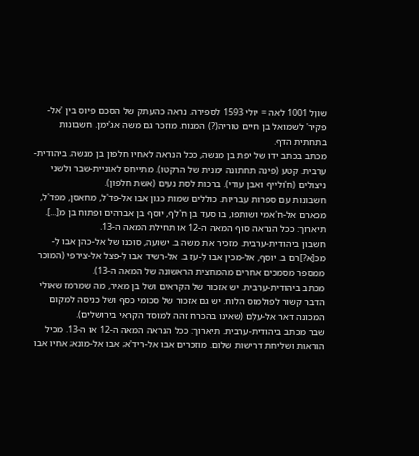שוּוָל 1001 לאה = יולי 1593 לספירה. נראה כהעתק של הסכם פיוס בין 'אל-פקיר' לשמואל בן חיים טוריה(?) המנוח. מוזכר גם משה אג'ימן. חשבונות בתחתית הדף.
מכתב בכתב ידו של יפת בן מנשה, ככל הנראה לאחיו חלפון בן מנשה. ביהודית-ערבית. קטע (פינה תחתונה ימנית של הרקטו). מתייחס לאוניית-שבר ולשני ניצולים (ח'ולייף ואבן עודי). ברכות לסת נעים (אשת חלפון).
חשבונות עם ספרות עבריות. כוללים שמות כגון אבו אל-פד'ל, מחאסן, מפד'ל, מכארם אל-ח'אמי ושותפו, בו סעד בן ח'לף, יוסף בן אברהים ופתוח בן מ[...]. תיארוך: ככל הנראה סוף המאה ה-12 או תחילת המאה ה-13.
חשבון ביהודית-ערבית. מזכיר את משה ב. ישועה, סוכנו של אל-כהן אבו לְ-מכּ[א?]רם ב. יוסף, אל-מכין אבו לְ-עז ב. אל-רשיד אבו לְ-פצל אל-צירפי (המוכר ממספר מסמכים אחרים מהמחצית הראשונה של המאה ה-13).
מכתב ביהודית-ערבית. יש אזכור של הקראים ושל בן מאיר, מה שמרמז שאולי הדבר קשור לפולמוס הלוח. יש גם אזכור של סכומי כסף ושל כניסה למקום המכונה דאר אל-עִלְם (שאינו בהכרח זהה למוסד הקראי בירושלים).
שבר מכתב ביהודית-ערבית. תיארוך: ככל הנראה המאה ה-12 או ה-13. מכיל הוראות ושליחת דרישות שלום. מוזכרים אבו אל-ריד'א; אבו אל-מונא; אחיו אבו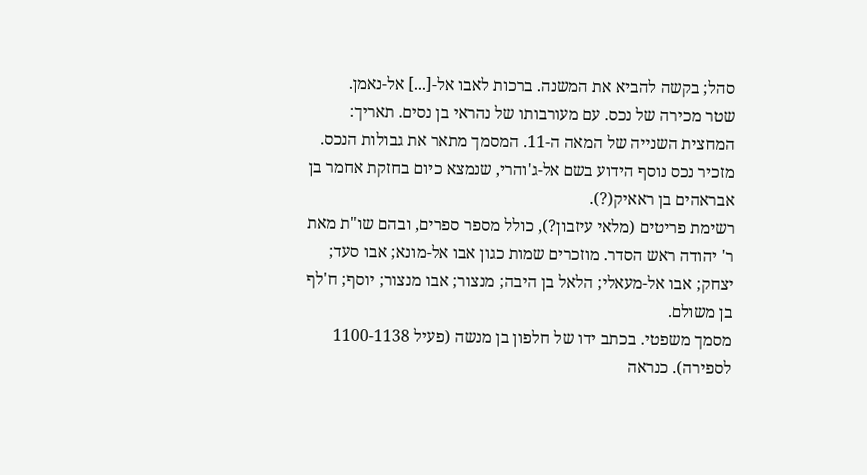סהל; בקשה להביא את המשנה. ברכות לאבו אל-[...] אל-נאמן.
שטר מכירה של נכס. עם מעורבותו של נהראי בן נסים. תאריך: המחצית השנייה של המאה ה-11. המסמך מתאר את גבולות הנכס. מזכיר נכס נוסף הידוע בשם אל-ג'והרי, שנמצא כיום בחזקת אחמר בן אבראהים בן ראאיק(?).
רשימת פריטים (מלאי עיזבון?), כולל מספר ספרים, ובהם שו"ת מאת ר' יהודה ראש הסדר. מוזכרים שמות כגון אבו אל-מונא; אבו סעד; יצחק; אבו אל-מעאלי; הלאל בן היבה; מנצור; אבו מנצור; יוסף; ח'לף בן משולם.
מסמך משפטי. בכתב ידו של חלפון בן מנשה (פעיל 1100-1138 לספירה). כנראה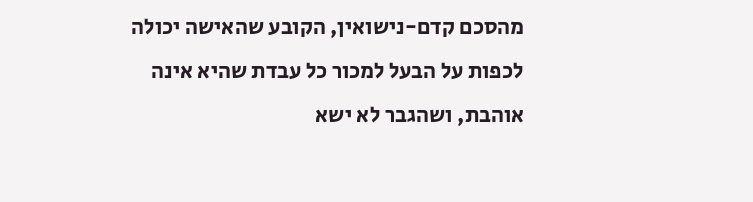מהסכם קדם-נישואין, הקובע שהאישה יכולה לכפות על הבעל למכור כל עבדת שהיא אינה אוהבת, ושהגבר לא ישא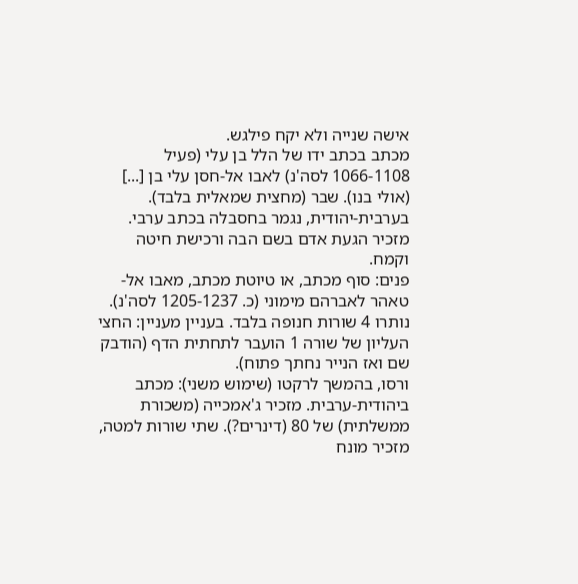אישה שנייה ולא יקח פילגש.
מכתב בכתב ידו של הלל בן עלי (פעיל 1066-1108 לסה'נ) לאבו אל-חסן עלי בן [...] (אולי בנו). שבר (מחצית שמאלית בלבד). בערבית-יהודית, נגמר בחסבלה בכתב ערבי. מזכיר הגעת אדם בשם הבה ורכישת חיטה וקמח.
פנים: סוף מכתב, או טיוטת מכתב, מאבו אל-טאהר לאברהם מימוני (כ. 1205-1237 לסה'נ). נותרו 4 שורות חנופה בלבד. בעניין מעניין: החצי העליון של שורה 1 הועבר לתחתית הדף (הודבק שם ואז הנייר נחתך פתוח).
ורסו, בהמשך לרקטו (שימוש משני): מכתב ביהודית-ערבית. מזכיר ג'אמכייה (משכורת ממשלתית) של 80 (דינרים?). שתי שורות למטה, מזכיר מונח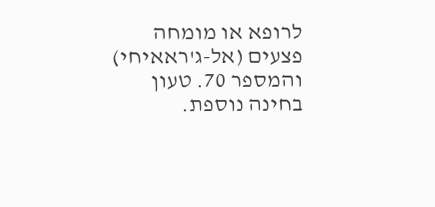לרופא או מומחה פצעים (אל-ג'ראאיחי) והמספר 70. טעון בחינה נוספת.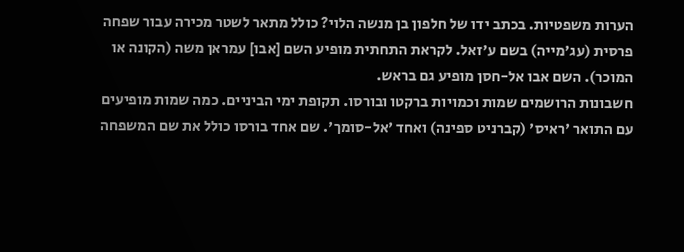הערות משפטיות. בכתב ידו של חלפון בן מנשה הלוי? כולל מתאר לשטר מכירה עבור שפחה פרסית (עג'מייה) בשם ע'זאל. לקראת התחתית מופיע השם [אבו] עמראן משה (הקונה או המוכר). השם אבו אל-חסן מופיע גם בראש.
חשבונות הרושמים שמות וכמויות ברקטו ובורסו. תקופת ימי הביניים. כמה שמות מופיעים עם התואר 'ראיס' (קברניט ספינה) ואחד 'אל-סומך'. שם אחד בורסו כולל את שם המשפחה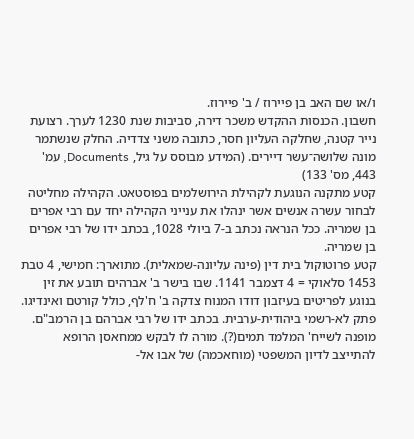ו/או שם האב בן פיירוז / ב' פיירוז.
חשבון. הכנסות ההקדש משכר דירה, סביבות שנת 1230 לערך. רצועת נייר קטנה, שחלקה העליון חסר, כתובה משני צדדיה. החלק שנשתמר מונה שלושה־עשר דיירים. (המידע מבוסס על גיל, Documents, עמ' 443, מס' 133)
קטע מתקנה הנוגעת לקהילת הירושלמים בפוסטאט. הקהילה מחליטה לבחור עשרה אנשים אשר ינהלו את ענייני הקהילה יחד עם רבי אפרים בן שמריה. ככל הנראה נכתב ב-7 ביולי 1028, בכתב ידו של רבי אפרים בן שמריה.
קטע פרוטוקול בית דין (פינה עליונה-שמאלית). מתוארך: חמישי, 4 טבת 1453 סלאוקי = 4 דצמבר 1141. שבו בישר ב' אברהים תובע את זין בנוגע לפריטים בעיזבון דודו המנוח צדקה ב' ח'לף, כולל קורטם ואינדיגו.
פתק לא-רשמי ביהודית-ערבית. בכתב ידו של רבי אברהם בן הרמב"ם. מופנה לשייח' המלמד תמים(?). מורה לו לבקש ממחאסן הרופא להתייצב לדיון המשפטי (מוחאכמה) של אבו אל-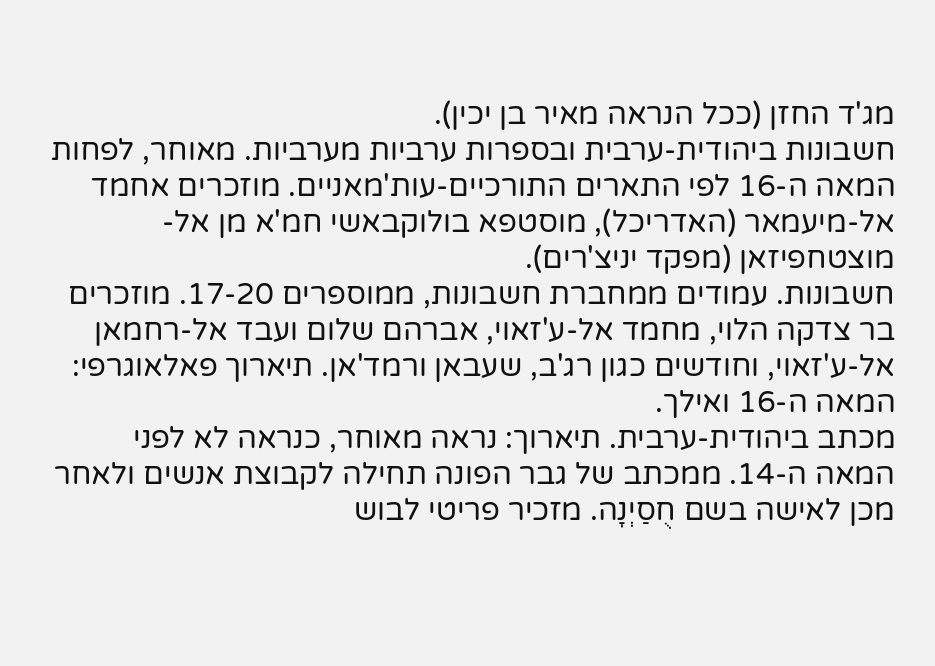מג'ד החזן (ככל הנראה מאיר בן יכין).
חשבונות ביהודית-ערבית ובספרות ערביות מערביות. מאוחר, לפחות המאה ה-16 לפי התארים התורכיים-עות'מאניים. מוזכרים אחמד אל-מיעמאר (האדריכל), מוסטפא בולוקבאשי חמ'א מן אל-מוצטחפיזאן (מפקד יניצ'רים).
חשבונות. עמודים ממחברת חשבונות, ממוספרים 17-20. מוזכרים בר צדקה הלוי, מחמד אל-ע'זאוי, אברהם שלום ועבד אל-רחמאן אל-ע'זאוי, וחודשים כגון רג'ב, שעבאן ורמד'אן. תיארוך פאלאוגרפי: המאה ה-16 ואילך.
מכתב ביהודית-ערבית. תיארוך: נראה מאוחר, כנראה לא לפני המאה ה-14. ממכתב של גבר הפונה תחילה לקבוצת אנשים ולאחר מכן לאישה בשם חֻסַיְנָה. מזכיר פריטי לבוש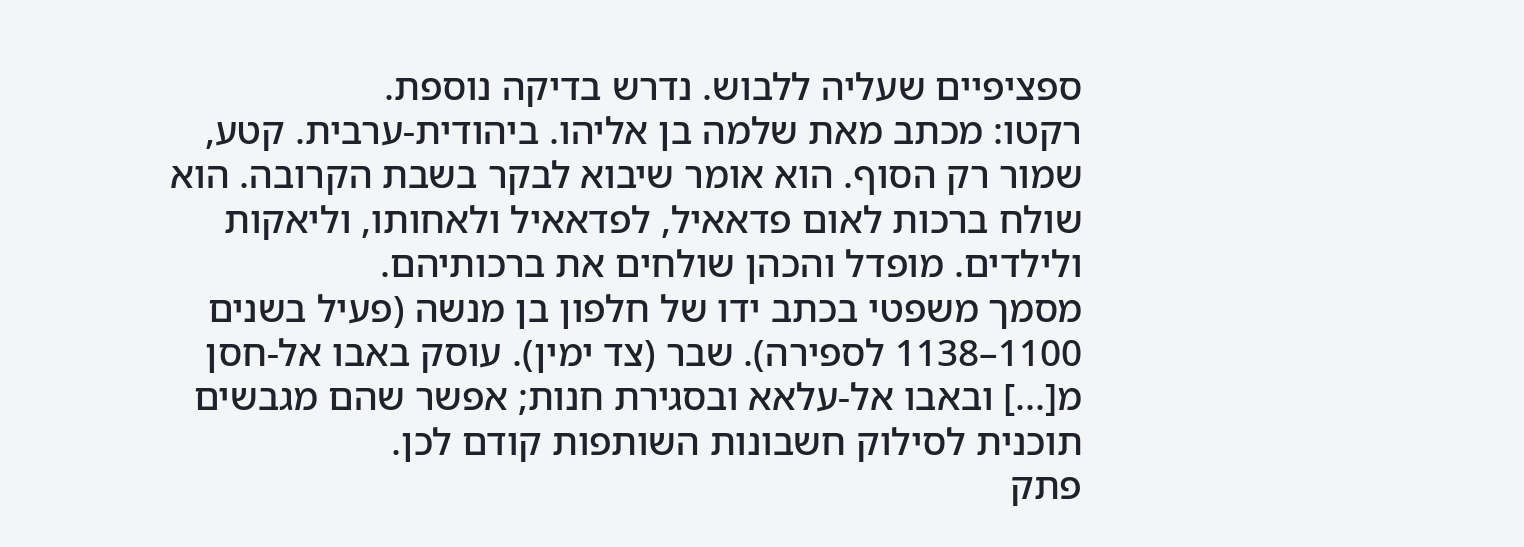ספציפיים שעליה ללבוש. נדרש בדיקה נוספת.
רקטו: מכתב מאת שלמה בן אליהו. ביהודית-ערבית. קטע, שמור רק הסוף. הוא אומר שיבוא לבקר בשבת הקרובה. הוא שולח ברכות לאום פדאאיל, לפדאאיל ולאחותו, וליאקות ולילדים. מופדל והכהן שולחים את ברכותיהם.
מסמך משפטי בכתב ידו של חלפון בן מנשה (פעיל בשנים 1100–1138 לספירה). שבר (צד ימין). עוסק באבו אל-חסן מ[...] ובאבו אל-עלאא ובסגירת חנות; אפשר שהם מגבשים תוכנית לסילוק חשבונות השותפות קודם לכן.
פתק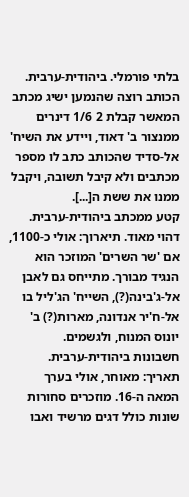בלתי פורמלי. ביהודית-ערבית. הכותב רוצה שהנמען ישיג מכתב המאשר קבלת 2 1/6 דינרים ממנצור ב' דאוד, ויידע את השיח' אל-סדיד שהכותב כתב לו מספר מכתבים ולא קיבל תשובה, ויקבל ממנו את ששת ה[...].
קטע ממכתב ביהודית-ערבית. דהוי מאוד. תיארוך: אולי כ-1100, אם 'שר השרים' המוזכר הוא הנגיד מבורך. מתייחס גם לאבן אל-ג'בינה(?), השייח' הג'ליל בו אל-ח'יר אנדונה, מארות(?) ב' יונוס המנוח, ולגשמים.
חשבונות ביהודית-ערבית. תאריך: מאוחר, אולי בערך המאה ה-16. מוזכרים סחורות שונות כולל דגים מרשיד ואבו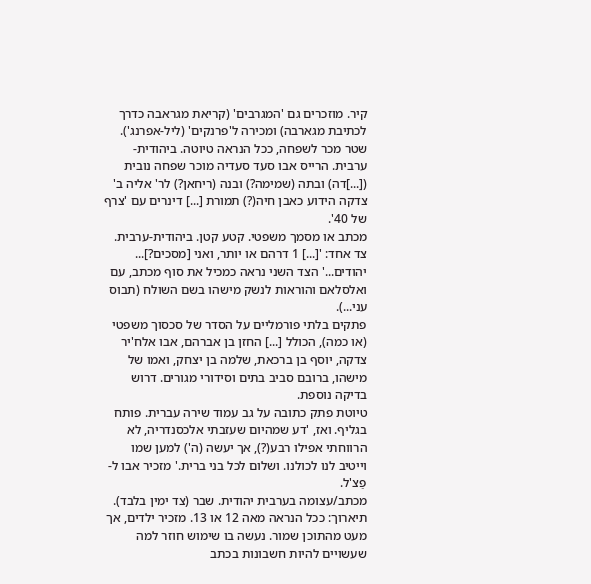קיר. מוזכרים גם 'המגרבים' (קריאת מגראבה כדרך לכתיבת מגארבה) ומכירה ל'פרנקים' (ליל-אפרנג').
שטר מכר לשפחה, ככל הנראה טיוטה. ביהודית-ערבית. הרייס אבו סעד סעדיה מוכר שפחה נובית ([...]דה) ובתה (שמימה?) ובנה (ריחאן?) לר' אליה ב' צדקה הידוע כאבן חיה(?) תמורת [...] דינרים עם 'צרף של 40'.
מכתב או מסמך משפטי. קטע קטן. ביהודית-ערבית. צד אחד: '[...] 1 דרהם או יותר, ואני [מסכים?]... יהודים...' הצד השני נראה כמכיל את סוף מכתב, עם ואלסלאם והוראות לנשק מישהו בשם השולח (תבוס עני...).
פתקים בלתי פורמליים על הסדר של סכסוך משפטי (או כמה), הכולל [...] החזן בן אברהם, אבו אלח'יר צדקה, יוסף בן ברכאת, שלמה בן יצחק, ואמו של מישהו, ברובם סביב בתים וסידורי מגורים. דרוש בדיקה נוספת.
טיוטת פתק כתובה על גב עמוד שירה עברית. פותח בגליף. ואז, 'דע שמהיום שעזבתי אלכסנדריה, לא הרווחתי אפילו רבע(?), אך יעשה (ה') למען שמו וייטיב לנו לכולנו. ושלום לכל בני ברית.' מזכיר אבו ל-פַצ'ל.
מכתב/עצומה בערבית יהודית. שבר (צד ימין בלבד). תיארוך: ככל הנראה מאה 12 או 13. מזכיר ילדים, אך מעט מהתוכן שמור. נעשה בו שימוש חוזר למה שעשויים להיות חשבונות בכתב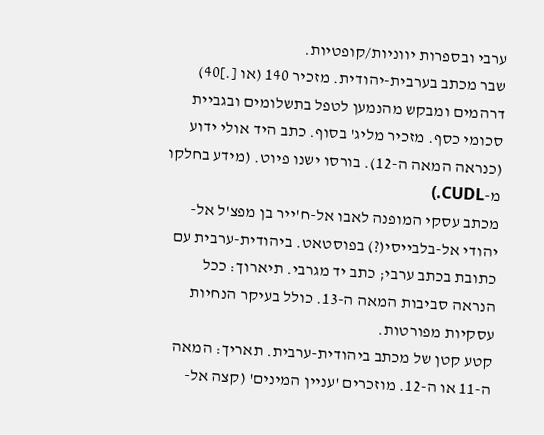ערבי ובספרות יווניות/קופטיות.
שבר מכתב בערבית-יהודית. מזכיר 140 (או [.]40) דרהמים ומבקש מהנמען לטפל בתשלומים ובגביית סכומי כסף. מזכיר מליג' בסוף. כתב היד אולי ידוע (כנראה המאה ה-12). בורסו ישנו פיוט. (מידע בחלקו מ-CUDL.)
מכתב עסקי המופנה לאבו אל-ח'ייר בן מפצ'ל אל-יהודי אל-בלבייסי(?) בפוסטאט. ביהודית-ערבית עם כתובת בכתב ערבי; כתב יד מגרבי. תיארוך: ככל הנראה סביבות המאה ה-13. כולל בעיקר הנחיות עסקיות מפורטות.
קטע קטן של מכתב ביהודית-ערבית. תאריך: המאה ה-11 או ה-12. מוזכרים 'עניין המינים' (קצה אל-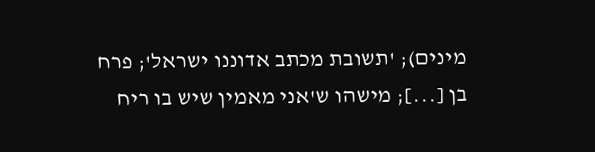מינים); 'תשובת מכתב אדוננו ישראל'; פרח בן [...]; מישהו ש'אני מאמין שיש בו ריח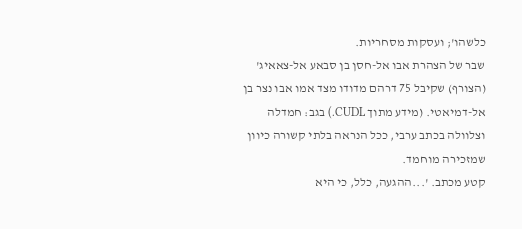כלשהו'; ועסקות מסחריות.
שבר של הצהרת אבו אל-חסן בן סבאע אל-צאאיג' (הצורף) שקיבל 75 דרהם מדודו מצד אמו אבו נצר בן אל-דמיאטי. (מידע מתוך CUDL.) בגב: חמדלה וצלוולה בכתב ערבי, ככל הנראה בלתי קשורה כיוון שמזכירה מוחמד.
קטע מכתב. '...ההגעה, כלל, כי היא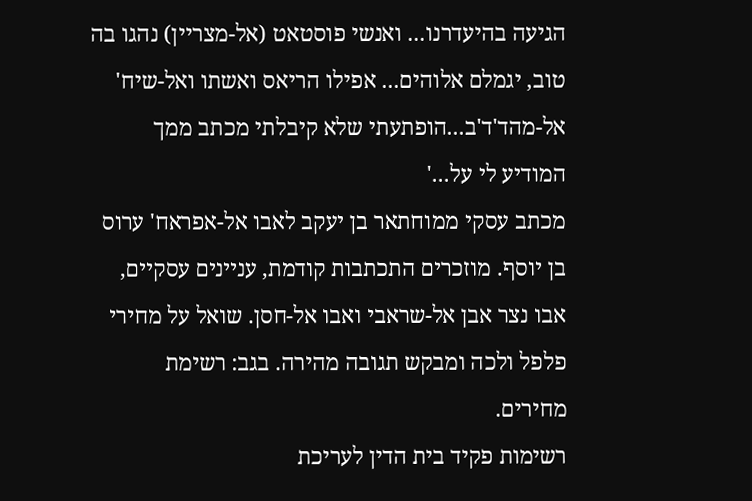הגיעה בהיעדרנו... ואנשי פוסטאט (אל-מצריין) נהגו בה טוב, יגמלם אלוהים... אפילו הריאס ואשתו ואל-שיח' אל-מהד'ד'ב...הופתעתי שלא קיבלתי מכתב ממך המודיע לי על...'
מכתב עסקי ממוחתאר בן יעקב לאבו אל-אפראח' ערוס בן יוסף. מוזכרים התכתבות קודמת, עניינים עסקיים, אבו נצר אבן אל-שראבי ואבו אל-חסן. שואל על מחירי פלפל ולכה ומבקש תגובה מהירה. בגב: רשימת מחירים.
רשימות פקיד בית הדין לעריכת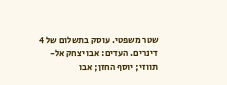שטר משפטי. עוסק בתשלום של 4 דינרים. העדים: אבו יצחק אל-תווזי; יוסף החזן; אבו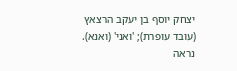יצחק יוסף בן יעקב הרצאץ (עובד עופרת); 'ואני' (ואנא). נראה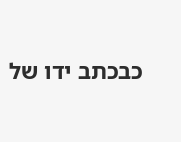כבכתב ידו של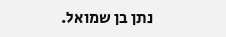נתן בן שמואל.